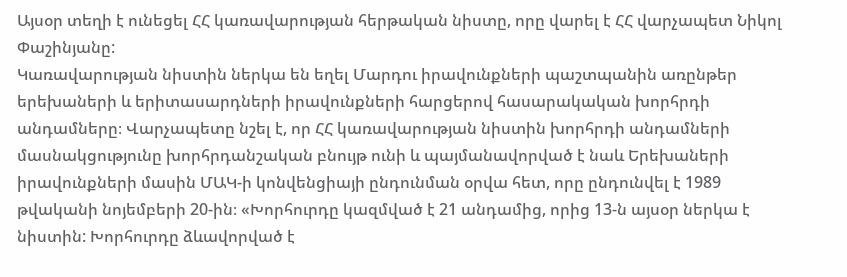Այսօր տեղի է ունեցել ՀՀ կառավարության հերթական նիստը, որը վարել է ՀՀ վարչապետ Նիկոլ Փաշինյանը:
Կառավարության նիստին ներկա են եղել Մարդու իրավունքների պաշտպանին առընթեր երեխաների և երիտասարդների իրավունքների հարցերով հասարակական խորհրդի անդամները։ Վարչապետը նշել է, որ ՀՀ կառավարության նիստին խորհրդի անդամների մասնակցությունը խորհրդանշական բնույթ ունի և պայմանավորված է նաև Երեխաների իրավունքների մասին ՄԱԿ-ի կոնվենցիայի ընդունման օրվա հետ, որը ընդունվել է 1989 թվականի նոյեմբերի 20-ին։ «Խորհուրդը կազմված է 21 անդամից, որից 13-ն այսօր ներկա է նիստին: Խորհուրդը ձևավորված է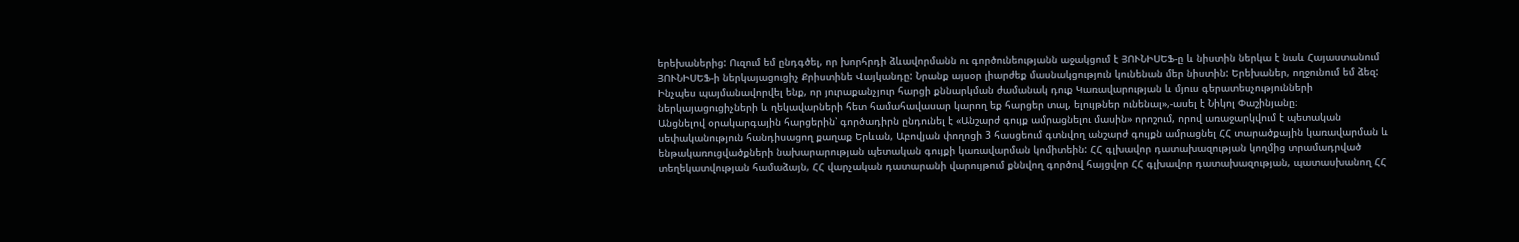երեխաներից: Ուզում եմ ընդգծել, որ խորհրդի ձևավորմանն ու գործունեությանն աջակցում է ՅՈՒՆԻՍԵՖ-ը և նիստին ներկա է նաև Հայաստանում ՅՈՒՆԻՍԵՖ-ի ներկայացուցիչ Քրիստինե Վայկանդը: Նրանք այսօր լիարժեք մասնակցություն կունենան մեր նիստին: Երեխաներ, ողջունում եմ ձեզ: Ինչպես պայմանավորվել ենք, որ յուրաքանչյուր հարցի քննարկման ժամանակ դուք Կառավարության և մյուս գերատեսչությունների ներկայացուցիչների և ղեկավարների հետ համահավասար կարող եք հարցեր տալ, ելույթներ ունենալ»,-ասել է Նիկոլ Փաշինյանը։
Անցնելով օրակարգային հարցերին՝ գործադիրն ընդունել է «Անշարժ գույք ամրացնելու մասին» որոշում, որով առաջարկվում է պետական սեփականություն հանդիսացող քաղաք Երևան, Աբովյան փողոցի 3 հասցեում գտնվող անշարժ գույքն ամրացնել ՀՀ տարածքային կառավարման և ենթակառուցվածքների նախարարության պետական գույքի կառավարման կոմիտեին: ՀՀ գլխավոր դատախազության կողմից տրամադրված տեղեկատվության համաձայն, ՀՀ վարչական դատարանի վարույթում քննվող գործով հայցվոր ՀՀ գլխավոր դատախազության, պատասխանող ՀՀ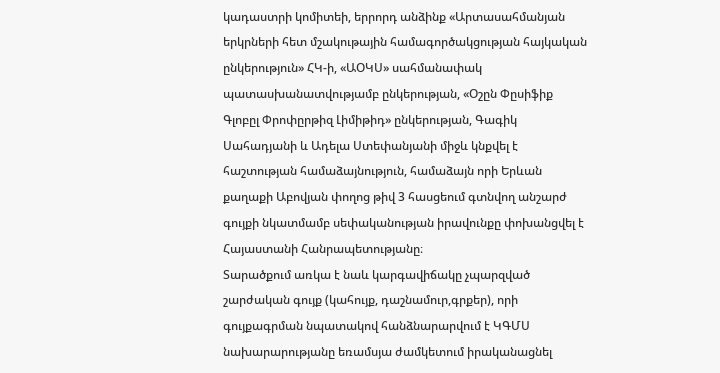կադաստրի կոմիտեի, երրորդ անձինք «Արտասահմանյան երկրների հետ մշակութային համագործակցության հայկական ընկերություն» ՀԿ-ի, «ԱՕԿՍ» սահմանափակ պատասխանատվությամբ ընկերության, «Օշըն Փըսիֆիք Գլոբըլ Փրոփըրթիզ Լիմիթիդ» ընկերության, Գագիկ Սահադյանի և Ադելա Ստեփանյանի միջև կնքվել է հաշտության համաձայնություն, համաձայն որի Երևան քաղաքի Աբովյան փողոց թիվ 3 հասցեում գտնվող անշարժ գույքի նկատմամբ սեփականության իրավունքը փոխանցվել է Հայաստանի Հանրապետությանը։
Տարածքում առկա է նաև կարգավիճակը չպարզված շարժական գույք (կահույք, դաշնամուր,գրքեր), որի գույքագրման նպատակով հանձնարարվում է ԿԳՄՍ նախարարությանը եռամսյա ժամկետում իրականացնել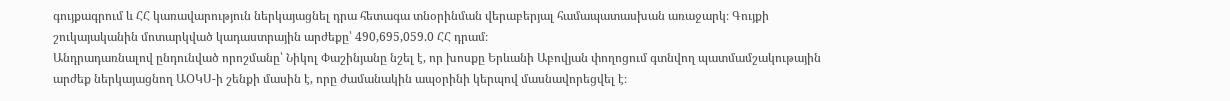գույքագրում և ՀՀ կառավարություն ներկայացնել դրա հետագա տնօրինման վերաբերյալ համապատասխան առաջարկ։ Գույքի շուկայականին մոտարկված կադաստրային արժեքը՝ 490,695,059.0 ՀՀ դրամ։
Անդրադառնալով ընդունված որոշմանը՝ Նիկոլ Փաշինյանը նշել է, որ խոսքը Երևանի Աբովյան փողոցում գտնվող պատմամշակութային արժեք ներկայացնող ԱՕԿՍ-ի շենքի մասին է, որը ժամանակին ապօրինի կերպով մասնավորեցվել է։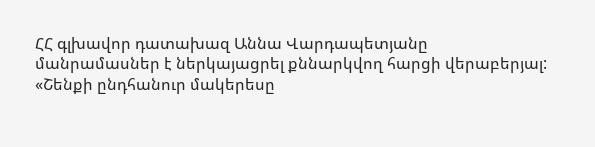ՀՀ գլխավոր դատախազ Աննա Վարդապետյանը մանրամասներ է ներկայացրել քննարկվող հարցի վերաբերյալ: «Շենքի ընդհանուր մակերեսը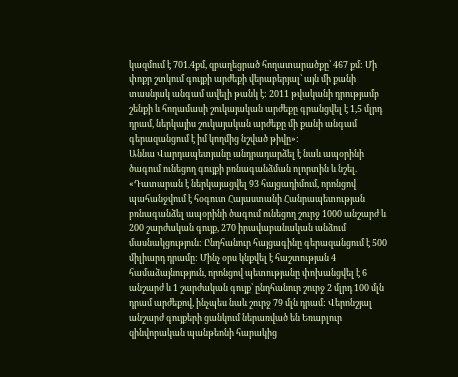կազմում է 701.4քմ, զբաղեցրած հողատարածքը՝ 467 քմ: Մի փոքր շտկում գույքի արժեքի վերաբերյալ՝ այն մի քանի տասնյակ անգամ ավելի թանկ է: 2011 թվականի դրությամբ շենքի և հողամասի շուկայական արժեքը գրանցվել է 1,5 մլրդ դրամ, ներկայիս շուկայական արժեքը մի քանի անգամ գերազանցում է իմ կողմից նշված թիվը»:
Աննա Վարդապետյանը անդրադարձել է նաև ապօրինի ծագում ունեցող գույքի բռնագանձման ոլորտին և նշել. «Դատարան է ներկայացվել 93 հայցադիմում, որոնցով պահանջվում է հօգուտ Հայաստանի Հանրապետության բռնագանձել ապօրինի ծագում ունեցող շուրջ 1000 անշարժ և 200 շարժական գույք, 270 իրավաբանական անձում մասնակցություն: Ընդհանուր հայցագինը գերազանցում է 500 միլիարդ դրամը: Մինչ օրս կնքվել է հաշտության 4 համաձայնություն, որոնցով պետությանը փոխանցվել է 6 անշարժ և 1 շարժական գույք՝ ընդհանուր շուրջ 2 մլրդ 100 մլն դրամ արժեքով, ինչպես նաև շուրջ 79 մլն դրամ: Վերոնշյալ անշարժ գույքերի ցանկում ներառված են Եռաբլուր զինվորական պանթեոնի հարակից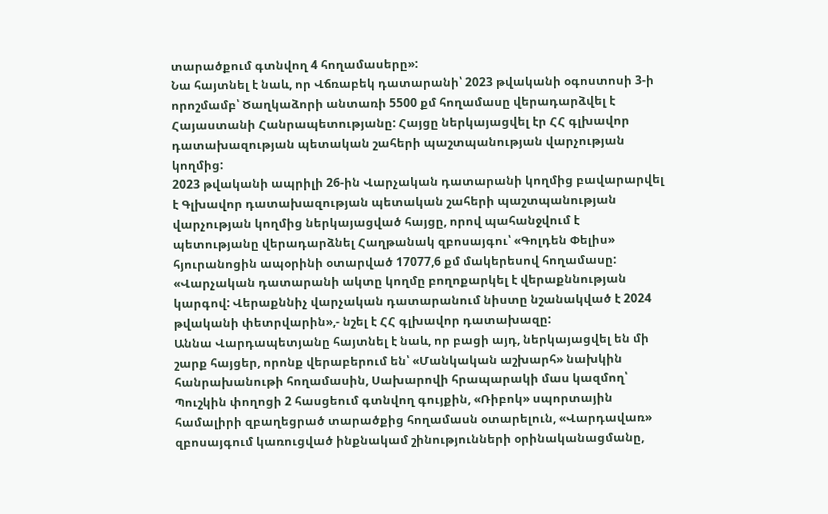տարածքում գտնվող 4 հողամասերը»:
Նա հայտնել է նաև, որ Վճռաբեկ դատարանի՝ 2023 թվականի օգոստոսի 3-ի որոշմամբ՝ Ծաղկաձորի անտառի 5500 քմ հողամասը վերադարձվել է Հայաստանի Հանրապետությանը: Հայցը ներկայացվել էր ՀՀ գլխավոր դատախազության պետական շահերի պաշտպանության վարչության կողմից:
2023 թվականի ապրիլի 26-ին Վարչական դատարանի կողմից բավարարվել է Գլխավոր դատախազության պետական շահերի պաշտպանության վարչության կողմից ներկայացված հայցը, որով պահանջվում է պետությանը վերադարձնել Հաղթանակ զբոսայգու՝ «Գոլդեն Փելիս» հյուրանոցին ապօրինի օտարված 17077,6 քմ մակերեսով հողամասը: «Վարչական դատարանի ակտը կողմը բողոքարկել է վերաքննության կարգով: Վերաքննիչ վարչական դատարանում նիստը նշանակված է 2024 թվականի փետրվարին»,- նշել է ՀՀ գլխավոր դատախազը:
Աննա Վարդապետյանը հայտնել է նաև, որ բացի այդ, ներկայացվել են մի շարք հայցեր, որոնք վերաբերում են՝ «Մանկական աշխարհ» նախկին հանրախանութի հողամասին, Սախարովի հրապարակի մաս կազմող՝ Պուշկին փողոցի 2 հասցեում գտնվող գույքին, «Ռիբոկ» սպորտային համալիրի զբաղեցրած տարածքից հողամասն օտարելուն, «Վարդավառ» զբոսայգում կառուցված ինքնակամ շինությունների օրինականացմանը,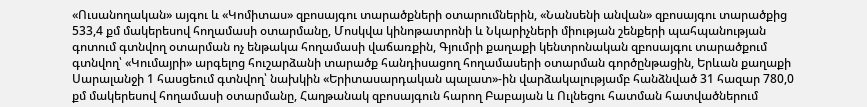«Ուսանողական» այգու և «Կոմիտաս» զբոսայգու տարածքների օտարումներին, «Նանսենի անվան» զբոսայգու տարածքից 533,4 քմ մակերեսով հողամասի օտարմանը, Մոսկվա կինոթատրոնի և Նկարիչների միության շենքերի պահպանության գոտում գտնվող օտարման ոչ ենթակա հողամասի վաճառքին, Գյումրի քաղաքի կենտրոնական զբոսայգու տարածքում գտնվող՝ «Կումայրի» արգելոց հուշարձանի տարածք հանդիսացող հողամասերի օտարման գործընթացին, Երևան քաղաքի Սարալանջի 1 հասցեում գտնվող՝ նախկին «Երիտասարդական պալատ»-ին վարձակալությամբ հանձնված 31 հազար 780,0 քմ մակերեսով հողամասի օտարմանը, Հաղթանակ զբոսայգուն հարող Բաբայան և Ուլնեցու հատման հատվածներում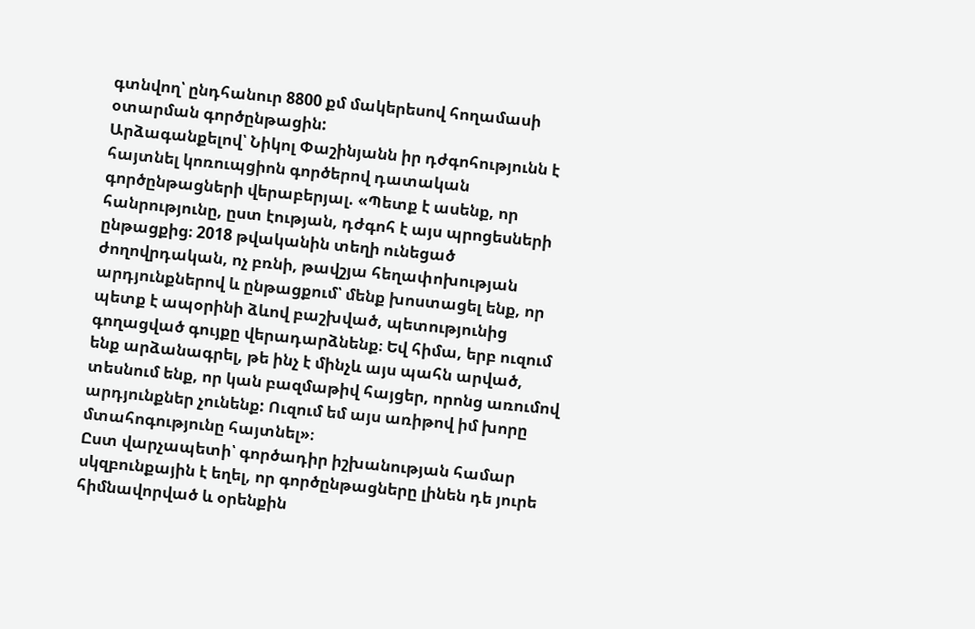գտնվող՝ ընդհանուր 8800 քմ մակերեսով հողամասի օտարման գործընթացին:
Արձագանքելով՝ Նիկոլ Փաշինյանն իր դժգոհությունն է հայտնել կոռուպցիոն գործերով դատական գործընթացների վերաբերյալ. «Պետք է ասենք, որ հանրությունը, ըստ էության, դժգոհ է այս պրոցեսների ընթացքից։ 2018 թվականին տեղի ունեցած ժողովրդական, ոչ բռնի, թավշյա հեղափոխության արդյունքներով և ընթացքում՝ մենք խոստացել ենք, որ պետք է ապօրինի ձևով բաշխված, պետությունից գողացված գույքը վերադարձնենք։ Եվ հիմա, երբ ուզում ենք արձանագրել, թե ինչ է մինչև այս պահն արված, տեսնում ենք, որ կան բազմաթիվ հայցեր, որոնց առումով արդյունքներ չունենք: Ուզում եմ այս առիթով իմ խորը մտահոգությունը հայտնել»։
Ըստ վարչապետի՝ գործադիր իշխանության համար սկզբունքային է եղել, որ գործընթացները լինեն դե յուրե հիմնավորված և օրենքին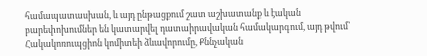համապատասխան, և այդ ընթացքում շատ աշխատանք և էական բարեփոխումներ են կատարվել դատաիրավական համակարգում, այդ թվում՝ Հակակոռուպցիոն կոմիտեի ձևավորումը, Քննչական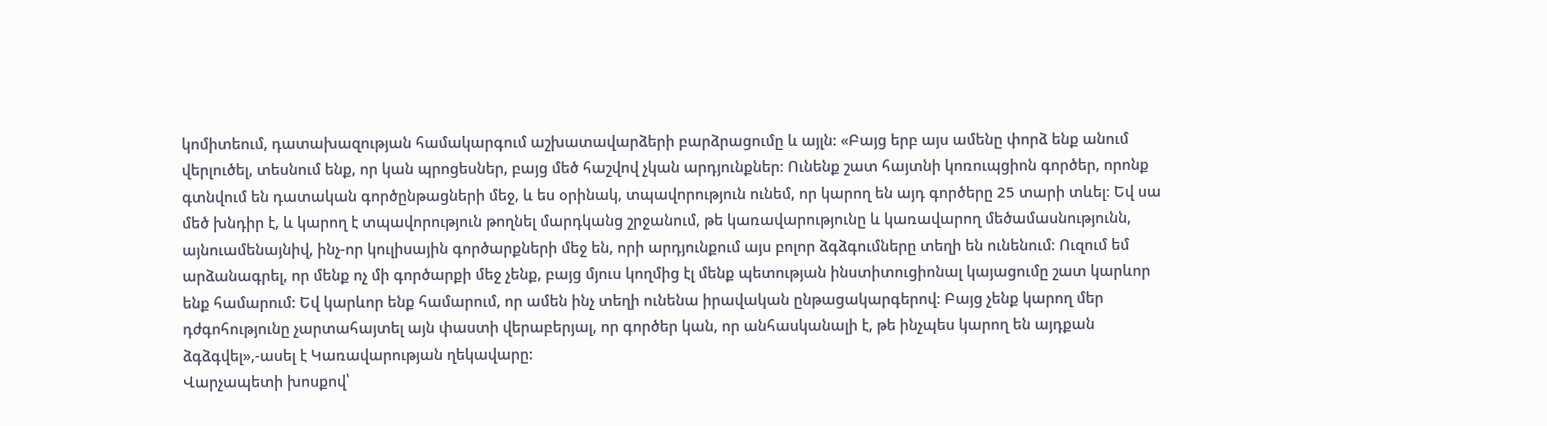կոմիտեում, դատախազության համակարգում աշխատավարձերի բարձրացումը և այլն: «Բայց երբ այս ամենը փորձ ենք անում վերլուծել, տեսնում ենք, որ կան պրոցեսներ, բայց մեծ հաշվով չկան արդյունքներ։ Ունենք շատ հայտնի կոռուպցիոն գործեր, որոնք գտնվում են դատական գործընթացների մեջ, և ես օրինակ, տպավորություն ունեմ, որ կարող են այդ գործերը 25 տարի տևել։ Եվ սա մեծ խնդիր է, և կարող է տպավորություն թողնել մարդկանց շրջանում, թե կառավարությունը և կառավարող մեծամասնությունն, այնուամենայնիվ, ինչ-որ կուլիսային գործարքների մեջ են, որի արդյունքում այս բոլոր ձգձգումները տեղի են ունենում։ Ուզում եմ արձանագրել, որ մենք ոչ մի գործարքի մեջ չենք, բայց մյուս կողմից էլ մենք պետության ինստիտուցիոնալ կայացումը շատ կարևոր ենք համարում: Եվ կարևոր ենք համարում, որ ամեն ինչ տեղի ունենա իրավական ընթացակարգերով։ Բայց չենք կարող մեր դժգոհությունը չարտահայտել այն փաստի վերաբերյալ, որ գործեր կան, որ անհասկանալի է, թե ինչպես կարող են այդքան ձգձգվել»,-ասել է Կառավարության ղեկավարը:
Վարչապետի խոսքով՝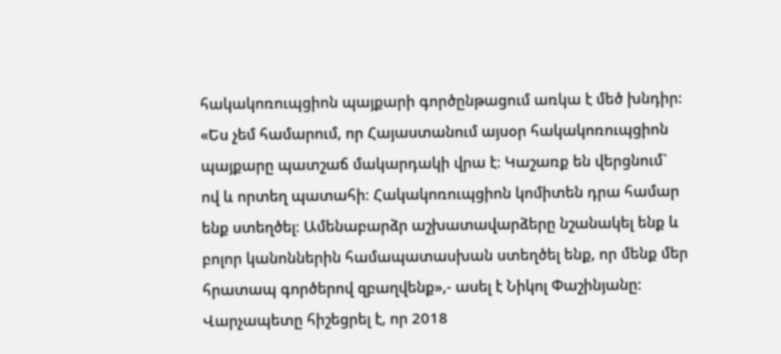հակակոռուպցիոն պայքարի գործընթացում առկա է մեծ խնդիր: «Ես չեմ համարում, որ Հայաստանում այսօր հակակոռուպցիոն պայքարը պատշաճ մակարդակի վրա է։ Կաշառք են վերցնում` ով և որտեղ պատահի։ Հակակոռուպցիոն կոմիտեն դրա համար ենք ստեղծել։ Ամենաբարձր աշխատավարձերը նշանակել ենք և բոլոր կանոններին համապատասխան ստեղծել ենք, որ մենք մեր հրատապ գործերով զբաղվենք»,- ասել է Նիկոլ Փաշինյանը:
Վարչապետը հիշեցրել է, որ 2018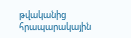թվականից հրապարակային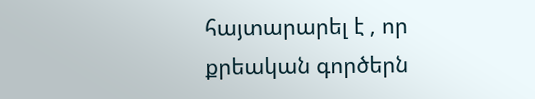հայտարարել է , որ քրեական գործերն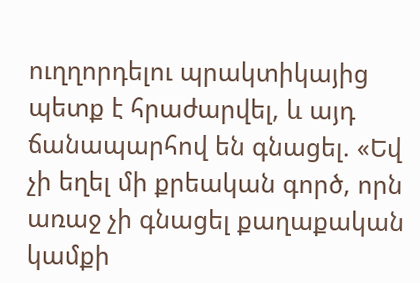ուղղորդելու պրակտիկայից պետք է հրաժարվել, և այդ ճանապարհով են գնացել. «Եվ չի եղել մի քրեական գործ, որն առաջ չի գնացել քաղաքական կամքի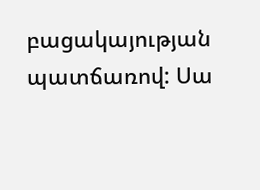բացակայության պատճառով: Սա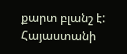քարտ բլանշ է: Հայաստանի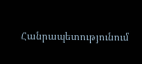Հանրապետությունում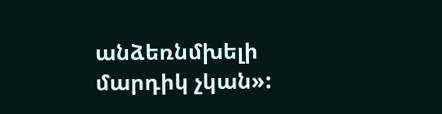անձեռնմխելի մարդիկ չկան»: